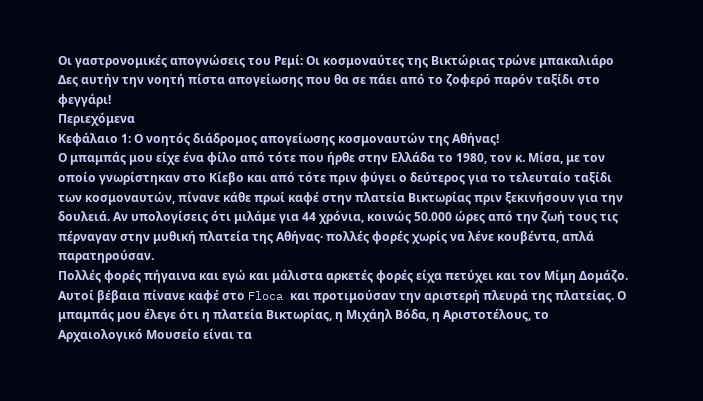Οι γαστρονομικές απογνώσεις του Ρεμί: Οι κοσμοναύτες της Βικτώριας τρώνε μπακαλιάρο
Δες αυτήν την νοητή πίστα απογείωσης που θα σε πάει από το ζοφερό παρόν ταξίδι στο φεγγάρι!
Περιεχόμενα
Kεφάλαιο 1: Ο νοητός διάδρομος απογείωσης κοσμοναυτών της Αθήνας!
Ο μπαμπάς μου είχε ένα φίλο από τότε που ήρθε στην Ελλάδα το 1980, τον κ. Μίσα, με τον οποίο γνωρίστηκαν στο Κίεβο και από τότε πριν φύγει ο δεύτερος για το τελευταίο ταξίδι των κοσμοναυτών, πίνανε κάθε πρωί καφέ στην πλατεία Βικτωρίας πριν ξεκινήσουν για την δουλειά. Αν υπολογίσεις ότι μιλάμε για 44 χρόνια, κοινώς 50.000 ώρες από την ζωή τους τις πέρναγαν στην μυθική πλατεία της Αθήνας· πολλές φορές χωρίς να λένε κουβέντα, απλά παρατηρούσαν.
Πολλές φορές πήγαινα και εγώ και μάλιστα αρκετές φορές είχα πετύχει και τον Μίμη Δομάζο. Αυτοί βέβαια πίνανε καφέ στο Floca και προτιμούσαν την αριστερή πλευρά της πλατείας. Ο μπαμπάς μου έλεγε ότι η πλατεία Βικτωρίας, η Μιχάηλ Βόδα, η Αριστοτέλους, το Αρχαιολογικό Μουσείο είναι τα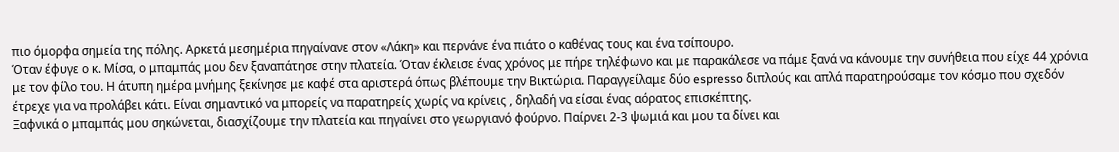πιο όμορφα σημεία της πόλης. Αρκετά μεσημέρια πηγαίνανε στον «Λάκη» και περνάνε ένα πιάτο ο καθένας τους και ένα τσίπουρο.
Όταν έφυγε ο κ. Μίσα, ο μπαμπάς μου δεν ξαναπάτησε στην πλατεία. Όταν έκλεισε ένας χρόνος με πήρε τηλέφωνο και με παρακάλεσε να πάμε ξανά να κάνουμε την συνήθεια που είχε 44 χρόνια με τον φίλο του. Η άτυπη ημέρα μνήμης ξεκίνησε με καφέ στα αριστερά όπως βλέπουμε την Βικτώρια. Παραγγείλαμε δύο espresso διπλούς και απλά παρατηρούσαμε τον κόσμο που σχεδόν έτρεχε για να προλάβει κάτι. Είναι σημαντικό να μπορείς να παρατηρείς χωρίς να κρίνεις , δηλαδή να είσαι ένας αόρατος επισκέπτης.
Ξαφνικά ο μπαμπάς μου σηκώνεται, διασχίζουμε την πλατεία και πηγαίνει στο γεωργιανό φούρνο. Παίρνει 2-3 ψωμιά και μου τα δίνει και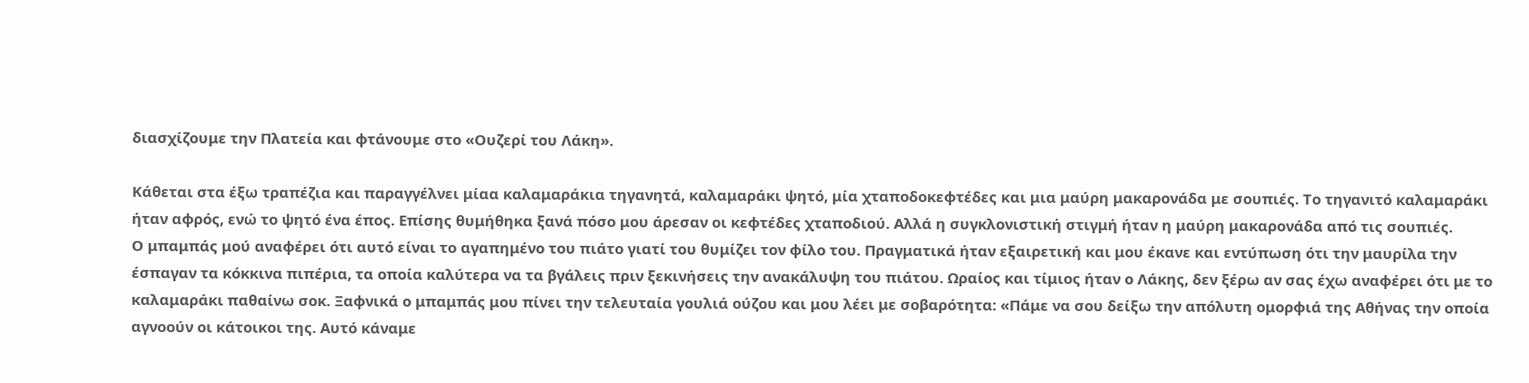διασχίζουμε την Πλατεία και φτάνουμε στο «Ουζερί του Λάκη».

Κάθεται στα έξω τραπέζια και παραγγέλνει μίαα καλαμαράκια τηγανητά, καλαμαράκι ψητό, μία χταποδοκεφτέδες και μια μαύρη μακαρονάδα με σουπιές. Το τηγανιτό καλαμαράκι ήταν αφρός, ενώ το ψητό ένα έπος. Επίσης θυμήθηκα ξανά πόσο μου άρεσαν οι κεφτέδες χταποδιού. Αλλά η συγκλονιστική στιγμή ήταν η μαύρη μακαρονάδα από τις σουπιές.
Ο μπαμπάς μού αναφέρει ότι αυτό είναι το αγαπημένο του πιάτο γιατί του θυμίζει τον φίλο του. Πραγματικά ήταν εξαιρετική και μου έκανε και εντύπωση ότι την μαυρίλα την έσπαγαν τα κόκκινα πιπέρια, τα οποία καλύτερα να τα βγάλεις πριν ξεκινήσεις την ανακάλυψη του πιάτου. Ωραίος και τίμιος ήταν ο Λάκης, δεν ξέρω αν σας έχω αναφέρει ότι με το καλαμαράκι παθαίνω σοκ. Ξαφνικά ο μπαμπάς μου πίνει την τελευταία γουλιά ούζου και μου λέει με σοβαρότητα: «Πάμε να σου δείξω την απόλυτη ομορφιά της Αθήνας την οποία αγνοούν οι κάτοικοι της. Αυτό κάναμε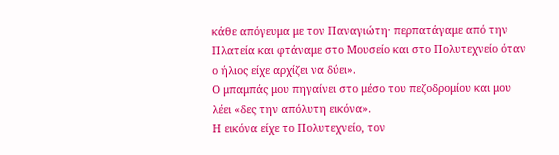κάθε απόγευμα με τον Παναγιώτη· περπατάγαμε από την Πλατεία και φτάναμε στο Μουσείο και στο Πολυτεχνείο όταν ο ήλιος είχε αρχίζει να δύει».
Ο μπαμπάς μου πηγαίνει στο μέσο του πεζοδρομίου και μου λέει «δες την απόλυτη εικόνα».
Η εικόνα είχε το Πολυτεχνείο, τον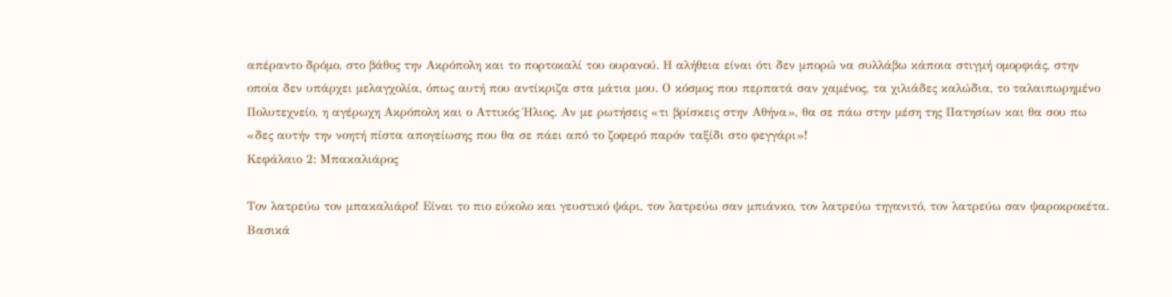απέραντο δρόμο, στο βάθος την Ακρόπολη και το πορτοκαλί του ουρανού. Η αλήθεια είναι ότι δεν μπορώ να συλλάβω κάποια στιγμή ομορφιάς, στην οποία δεν υπάρχει μελαγχολία, όπως αυτή που αντίκριζα στα μάτια μου. Ο κόσμος που περπατά σαν χαμένος, τα χιλιάδες καλώδια, το ταλαιπωρημένο Πολυτεχνείο, η αγέρωχη Ακρόπολη και ο Αττικός Ήλιος. Αν με ρωτήσεις «τι βρίσκεις στην Αθήνα», θα σε πάω στην μέση της Πατησίων και θα σου πω «δες αυτήν την νοητή πίστα απογείωσης που θα σε πάει από το ζοφερό παρόν ταξίδι στο φεγγάρι»!
Κεφάλαιο 2: Μπακαλιάρος

Τον λατρεύω τον μπακαλιάρο! Είναι το πιο εύκολο και γευστικό ψάρι, τον λατρεύω σαν μπιάνκο, τον λατρεύω τηγανιτό, τον λατρεύω σαν ψαροκροκέτα. Βασικά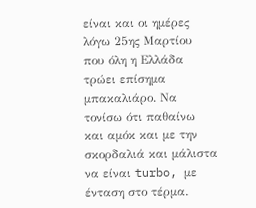είναι και οι ημέρες λόγω 25ης Μαρτίου που όλη η Ελλάδα τρώει επίσημα μπακαλιάρο. Να τονίσω ότι παθαίνω και αμόκ και με την σκορδαλιά και μάλιστα να είναι turbo, με ένταση στο τέρμα.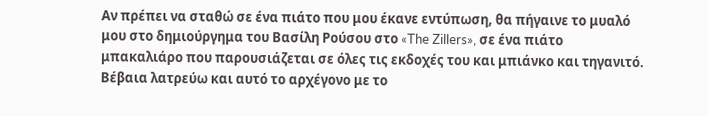Αν πρέπει να σταθώ σε ένα πιάτο που μου έκανε εντύπωση, θα πήγαινε το μυαλό μου στο δημιούργημα του Βασίλη Ρούσου στο «The Zillers», σε ένα πιάτο μπακαλιάρο που παρουσιάζεται σε όλες τις εκδοχές του και μπιάνκο και τηγανιτό. Βέβαια λατρεύω και αυτό το αρχέγονο με το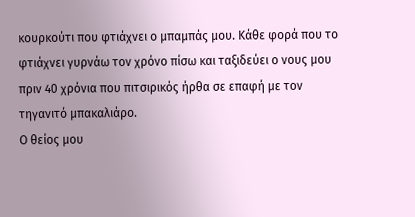κουρκούτι που φτιάχνει ο μπαμπάς μου. Κάθε φορά που το φτιάχνει γυρνάω τον χρόνο πίσω και ταξιδεύει ο νους μου πριν 40 χρόνια που πιτσιρικός ήρθα σε επαφή με τον τηγανιτό μπακαλιάρο.
Ο θείος μου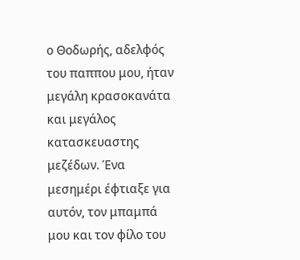ο Θοδωρής, αδελφός του παππου μου, ήταν μεγάλη κρασοκανάτα και μεγάλος κατασκευαστης μεζέδων. Ένα μεσημέρι έφτιαξε για αυτόν, τον μπαμπά μου και τον φίλο του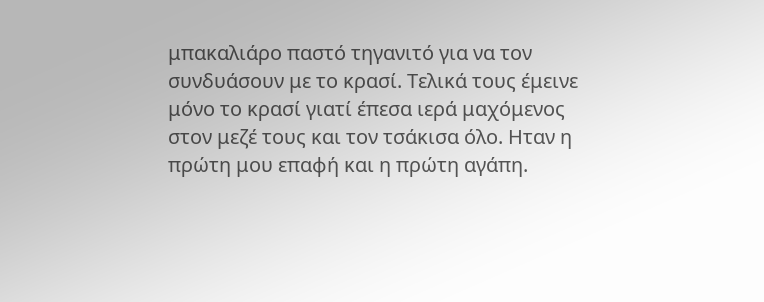μπακαλιάρο παστό τηγανιτό για να τον συνδυάσουν με το κρασί. Τελικά τους έμεινε μόνο το κρασί γιατί έπεσα ιερά μαχόμενος στον μεζέ τους και τον τσάκισα όλο. Ηταν η πρώτη μου επαφή και η πρώτη αγάπη.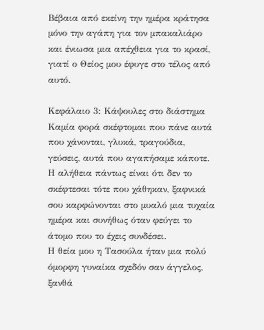Βέβαια από εκείνη την ημέρα κράτησα μόνο την αγάπη για τον μπακαλιάρο και ένιωσα μια απέχθεια για το κρασί, γιατί ο Θείος μου έφυγε στο τέλος από αυτό.

Kεφάλαιο 3: Κάψουλες στο διάστημα
Καμία φορά σκέφτομαι που πάνε αυτά που χάνονται, γλυκά, τραγούδια, γεύσεις, αυτά που αγαπήσαμε κάποτε. Η αλήθεια πάντως είναι ότι δεν το σκέφτεσαι τότε που χάθηκαν, ξαφνικά σου καρφώνονται στο μυαλό μια τυχαία ημέρα και συνήθως όταν φεύγει το άτομο που το έχεις συνδέσει.
Η θεία μου η Τασούλα ήταν μια πολύ όμορφη γυναίκα σχεδόν σαν άγγελος, ξανθά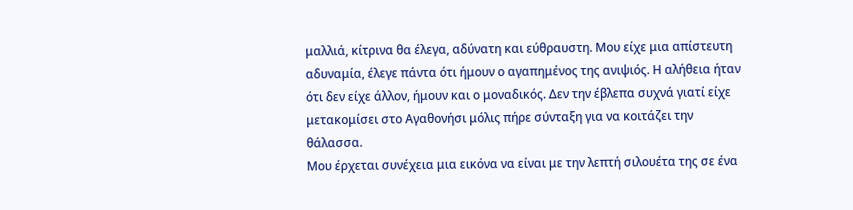μαλλιά, κίτρινα θα έλεγα, αδύνατη και εύθραυστη. Μου είχε μια απίστευτη αδυναμία, έλεγε πάντα ότι ήμουν ο αγαπημένος της ανιψιός. Η αλήθεια ήταν ότι δεν είχε άλλον, ήμουν και ο μοναδικός. Δεν την έβλεπα συχνά γιατί είχε μετακομίσει στο Αγαθονήσι μόλις πήρε σύνταξη για να κοιτάζει την θάλασσα.
Μου έρχεται συνέχεια μια εικόνα να είναι με την λεπτή σιλουέτα της σε ένα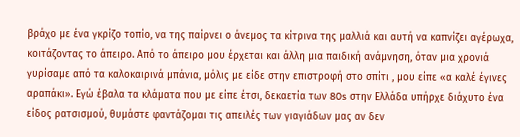βράχο με ένα γκρίζο τοπίο, να της παίρνει ο άνεμος τα κίτρινα της μαλλιά και αυτή να καπνίζει αγέρωχα, κοιτάζοντας το άπειρο. Από το άπειρο μου έρχεται και άλλη μια παιδική ανάμνηση, όταν μια χρονιά γυρίσαμε από τα καλοκαιρινά μπάνια, μόλις με είδε στην επιστροφή στο σπίτι , μου είπε «α καλέ έγινες αραπάκι». Εγώ έβαλα τα κλάματα που με είπε έτσι, δεκαετία των 80s στην Ελλάδα υπήρχε διάχυτο ένα είδος ρατσισμού, θυμάστε φαντάζομαι τις απειλές των γιαγιάδων μας αν δεν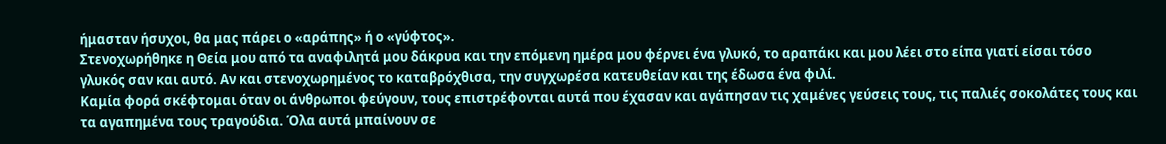ήμασταν ήσυχοι, θα μας πάρει ο «αράπης» ή ο «γύφτος».
Στενοχωρήθηκε η Θεία μου από τα αναφιλητά μου δάκρυα και την επόμενη ημέρα μου φέρνει ένα γλυκό, το αραπάκι και μου λέει στο είπα γιατί είσαι τόσο γλυκός σαν και αυτό. Αν και στενοχωρημένος το καταβρόχθισα, την συγχωρέσα κατευθείαν και της έδωσα ένα φιλί.
Καμία φορά σκέφτομαι όταν οι άνθρωποι φεύγουν, τους επιστρέφονται αυτά που έχασαν και αγάπησαν τις χαμένες γεύσεις τους, τις παλιές σοκολάτες τους και τα αγαπημένα τους τραγούδια. Όλα αυτά μπαίνουν σε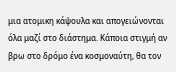μια ατομικη κάψουλα και απογειώνονται όλα μαζί στο διάστημα. Κάποια στιγμή αν βρω στο δρόμο ένα κοσμοναύτη, θα τον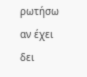ρωτήσω αν έχει δει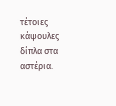τέτοιες κάψουλες δίπλα στα αστέρια.